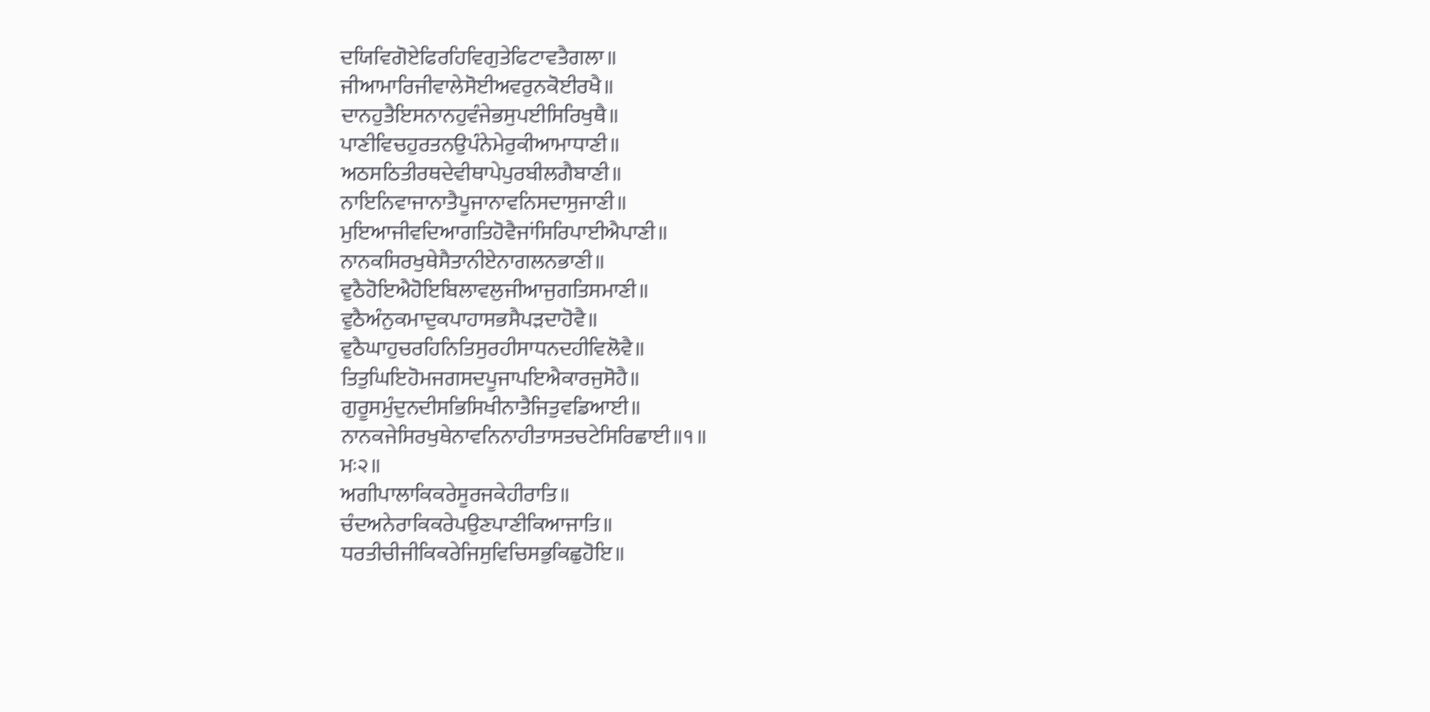ਦਯਿਵਿਗੋਏਫਿਰਹਿਵਿਗੁਤੇਫਿਟਾਵਤੈਗਲਾ॥
ਜੀਆਮਾਰਿਜੀਵਾਲੇਸੋਈਅਵਰੁਨਕੋਈਰਖੈ॥
ਦਾਨਹੁਤੈਇਸਨਾਨਹੁਵੰਜੇਭਸੁਪਈਸਿਰਿਖੁਥੈ॥
ਪਾਣੀਵਿਚਹੁਰਤਨਉਪੰਨੇਮੇਰੁਕੀਆਮਾਧਾਣੀ॥
ਅਠਸਠਿਤੀਰਥਦੇਵੀਥਾਪੇਪੁਰਬੀਲਗੈਬਾਣੀ॥
ਨਾਇਨਿਵਾਜਾਨਾਤੈਪੂਜਾਨਾਵਨਿਸਦਾਸੁਜਾਣੀ॥
ਮੁਇਆਜੀਵਦਿਆਗਤਿਹੋਵੈਜਾਂਸਿਰਿਪਾਈਐਪਾਣੀ॥
ਨਾਨਕਸਿਰਖੁਥੇਸੈਤਾਨੀਏਨਾਗਲਨਭਾਣੀ॥
ਵੁਠੈਹੋਇਐਹੋਇਬਿਲਾਵਲੁਜੀਆਜੁਗਤਿਸਮਾਣੀ॥
ਵੁਠੈਅੰਨੁਕਮਾਦੁਕਪਾਹਾਸਭਸੈਪੜਦਾਹੋਵੈ॥
ਵੁਠੈਘਾਹੁਚਰਹਿਨਿਤਿਸੁਰਹੀਸਾਧਨਦਹੀਵਿਲੋਵੈ॥
ਤਿਤੁਘਿਇਹੋਮਜਗਸਦਪੂਜਾਪਇਐਕਾਰਜੁਸੋਹੈ॥
ਗੁਰੂਸਮੁੰਦੁਨਦੀਸਭਿਸਿਖੀਨਾਤੈਜਿਤੁਵਡਿਆਈ॥
ਨਾਨਕਜੇਸਿਰਖੁਥੇਨਾਵਨਿਨਾਹੀਤਾਸਤਚਟੇਸਿਰਿਛਾਈ॥੧॥
ਮਃ੨॥
ਅਗੀਪਾਲਾਕਿਕਰੇਸੂਰਜਕੇਹੀਰਾਤਿ॥
ਚੰਦਅਨੇਰਾਕਿਕਰੇਪਉਣਪਾਣੀਕਿਆਜਾਤਿ॥
ਧਰਤੀਚੀਜੀਕਿਕਰੇਜਿਸੁਵਿਚਿਸਭੁਕਿਛੁਹੋਇ॥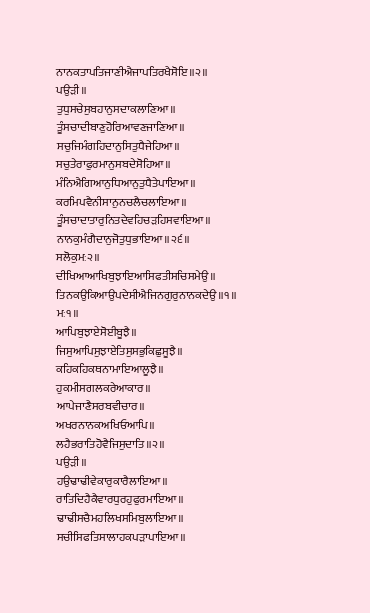ਨਾਨਕਤਾਪਤਿਜਾਣੀਐਜਾਪਤਿਰਖੈਸੋਇ॥੨॥
ਪਉੜੀ॥
ਤੁਧੁਸਚੇਸੁਬਹਾਨੁਸਦਾਕਲਾਣਿਆ॥
ਤੂੰਸਚਾਦੀਬਾਣੁਹੋਰਿਆਵਣਜਾਣਿਆ॥
ਸਚੁਜਿਮੰਗਹਿਦਾਨੁਸਿਤੁਧੈਜੇਹਿਆ॥
ਸਚੁਤੇਰਾਫੁਰਮਾਨੁਸਬਦੇਸੋਹਿਆ॥
ਮੰਨਿਐਗਿਆਨੁਧਿਆਨੁਤੁਧੈਤੇਪਾਇਆ॥
ਕਰਮਿਪਵੈਨੀਸਾਨੁਨਚਲੈਚਲਾਇਆ॥
ਤੂੰਸਚਾਦਾਤਾਰੁਨਿਤਦੇਵਹਿਚੜਹਿਸਵਾਇਆ॥
ਨਾਨਕੁਮੰਗੈਦਾਨੁਜੋਤੁਧੁਭਾਇਆ॥੨੬॥
ਸਲੋਕੁਮਃ੨॥
ਦੀਖਿਆਆਖਿਬੁਝਾਇਆਸਿਫਤੀਸਚਿਸਮੇਉ॥
ਤਿਨਕਉਕਿਆਉਪਦੇਸੀਐਜਿਨਗੁਰੁਨਾਨਕਦੇਉ॥੧॥
ਮਃ੧॥
ਆਪਿਬੁਝਾਏਸੋਈਬੂਝੈ॥
ਜਿਸੁਆਪਿਸੁਝਾਏਤਿਸੁਸਭੁਕਿਛੁਸੂਝੈ॥
ਕਹਿਕਹਿਕਥਨਾਮਾਇਆਲੂਝੈ॥
ਹੁਕਮੀਸਗਲਕਰੇਆਕਾਰ॥
ਆਪੇਜਾਣੈਸਰਬਵੀਚਾਰ॥
ਅਖਰਨਾਨਕਅਖਿਓਆਪਿ॥
ਲਹੈਭਰਾਤਿਹੋਵੈਜਿਸੁਦਾਤਿ॥੨॥
ਪਉੜੀ॥
ਹਉਢਾਢੀਵੇਕਾਰੁਕਾਰੈਲਾਇਆ॥
ਰਾਤਿਦਿਹੈਕੈਵਾਰਧੁਰਹੁਫੁਰਮਾਇਆ॥
ਢਾਢੀਸਚੈਮਹਲਿਖਸਮਿਬੁਲਾਇਆ॥
ਸਚੀਸਿਫਤਿਸਾਲਾਹਕਪੜਾਪਾਇਆ॥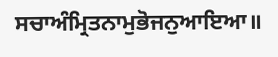ਸਚਾਅੰਮ੍ਰਿਤਨਾਮੁਭੋਜਨੁਆਇਆ॥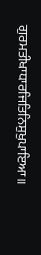ਗੁਰਮਤੀਖਾਧਾਰਜਿਤਿਨਿਸੁਖੁਪਾਇਆ॥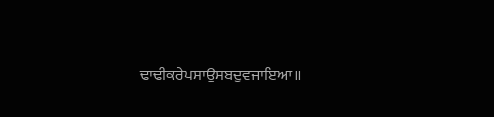ਢਾਢੀਕਰੇਪਸਾਉਸਬਦੁਵਜਾਇਆ॥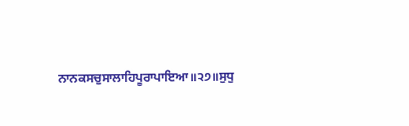ਨਾਨਕਸਚੁਸਾਲਾਹਿਪੂਰਾਪਾਇਆ॥੨੭॥ਸੁਧੁ